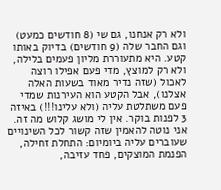ולא רק אנחנו, גם שי (8 חודשים כמעט) וגם החבר שלה (9 חודשים) בדיוק באותו קטע. היא מתעוררת מליון פעמים בלילה, ולא רק למוצץ, מדי פעם אפילו רוצה לאכול (שזה נדיר מאוד בשעות האלה אצלנו), אבל הקטע הוא העירנות שמדי פעם משתלטת עליה (ולא עלינו!!!) באיזה 3 לפנות בוקר. אין לי מושג קלוש מה זה. אני נוטה להאמין שזה קשור לכל השינויים שעוברים עליה ביומיום: התחלת זחילה, הפנמת המוצקים, פחד עזיבה,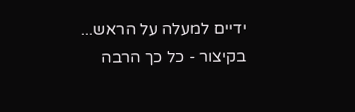ידיים למעלה על הראש... בקיצור - כל כך הרבה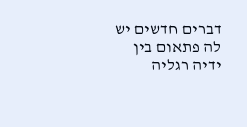דברים חדשים יש לה פתאום בין ידיה רגליה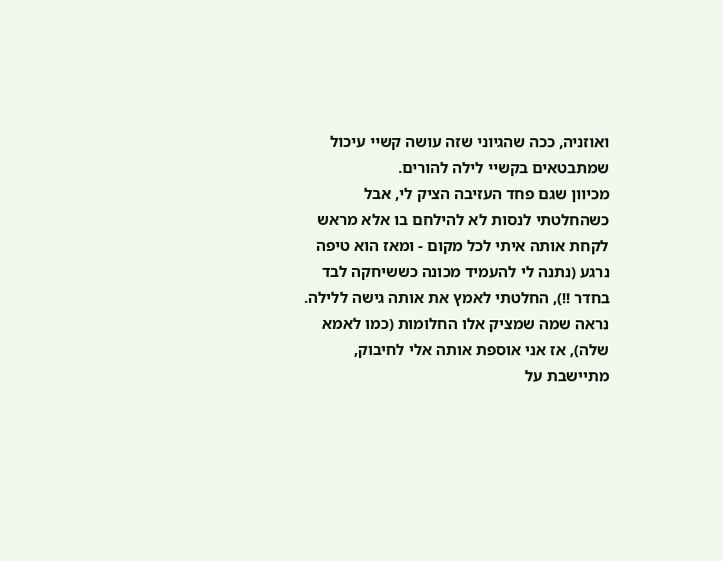ואוזניה, ככה שהגיוני שזה עושה קשיי עיכול שמתבטאים בקשיי לילה להורים.
מכיוון שגם פחד העזיבה הציק לי, אבל כשהחלטתי לנסות לא להילחם בו אלא מראש לקחת אותה איתי לכל מקום - ומאז הוא טיפה נרגע (נתנה לי להעמיד מכונה כששיחקה לבד בחדר !!), החלטתי לאמץ את אותה גישה ללילה. נראה שמה שמציק אלו החלומות (כמו לאמא שלה), אז אני אוספת אותה אלי לחיבוק, מתיישבת על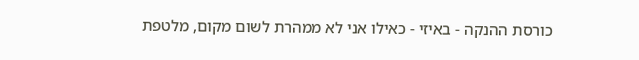כורסת ההנקה - באיזי - כאילו אני לא ממהרת לשום מקום, מלטפת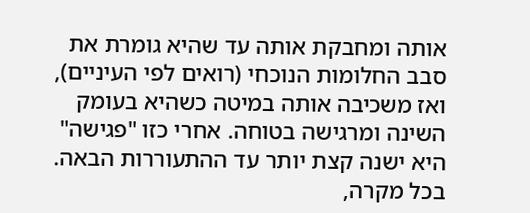אותה ומחבקת אותה עד שהיא גומרת את סבב החלומות הנוכחי (רואים לפי העיניים), ואז משכיבה אותה במיטה כשהיא בעומק השינה ומרגישה בטוחה. אחרי כזו "פגישה" היא ישנה קצת יותר עד ההתעוררות הבאה. בכל מקרה,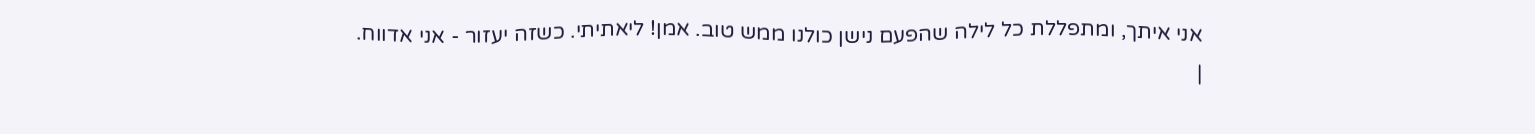אני איתך, ומתפללת כל לילה שהפעם נישן כולנו ממש טוב. אמן! ליאתיתי. כשזה יעזור - אני אדווח.
|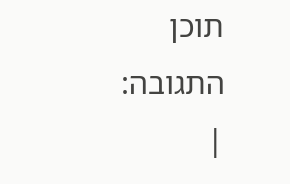תוכן התגובה:
|